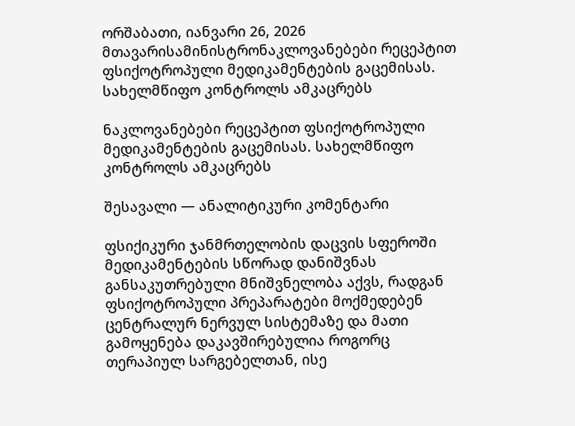ორშაბათი, იანვარი 26, 2026
მთავარისამინისტრონაკლოვანებები რეცეპტით ფსიქოტროპული მედიკამენტების გაცემისას. სახელმწიფო კონტროლს ამკაცრებს

ნაკლოვანებები რეცეპტით ფსიქოტროპული მედიკამენტების გაცემისას. სახელმწიფო კონტროლს ამკაცრებს

შესავალი — ანალიტიკური კომენტარი

ფსიქიკური ჯანმრთელობის დაცვის სფეროში მედიკამენტების სწორად დანიშვნას განსაკუთრებული მნიშვნელობა აქვს, რადგან ფსიქოტროპული პრეპარატები მოქმედებენ ცენტრალურ ნერვულ სისტემაზე და მათი გამოყენება დაკავშირებულია როგორც თერაპიულ სარგებელთან, ისე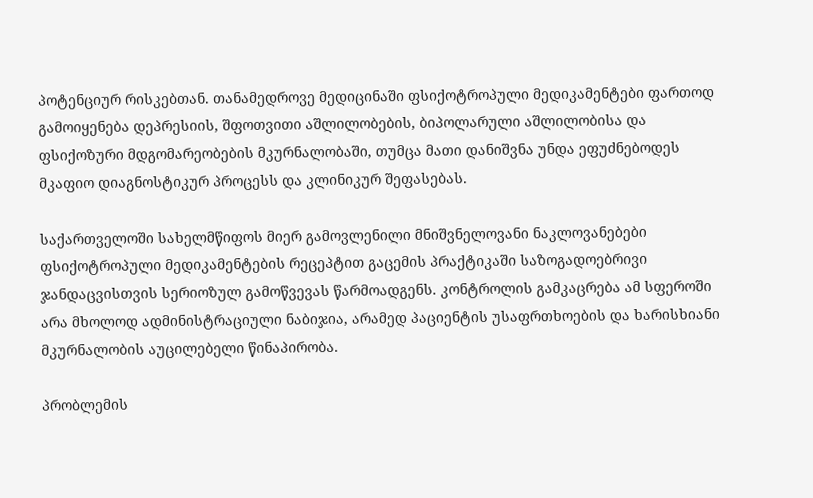პოტენციურ რისკებთან. თანამედროვე მედიცინაში ფსიქოტროპული მედიკამენტები ფართოდ გამოიყენება დეპრესიის, შფოთვითი აშლილობების, ბიპოლარული აშლილობისა და ფსიქოზური მდგომარეობების მკურნალობაში, თუმცა მათი დანიშვნა უნდა ეფუძნებოდეს მკაფიო დიაგნოსტიკურ პროცესს და კლინიკურ შეფასებას.

საქართველოში სახელმწიფოს მიერ გამოვლენილი მნიშვნელოვანი ნაკლოვანებები ფსიქოტროპული მედიკამენტების რეცეპტით გაცემის პრაქტიკაში საზოგადოებრივი ჯანდაცვისთვის სერიოზულ გამოწვევას წარმოადგენს. კონტროლის გამკაცრება ამ სფეროში არა მხოლოდ ადმინისტრაციული ნაბიჯია, არამედ პაციენტის უსაფრთხოების და ხარისხიანი მკურნალობის აუცილებელი წინაპირობა.

პრობლემის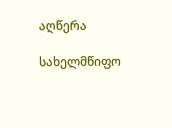აღწერა

სახელმწიფო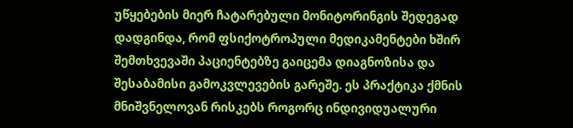უწყებების მიერ ჩატარებული მონიტორინგის შედეგად დადგინდა, რომ ფსიქოტროპული მედიკამენტები ხშირ შემთხვევაში პაციენტებზე გაიცემა დიაგნოზისა და შესაბამისი გამოკვლევების გარეშე. ეს პრაქტიკა ქმნის მნიშვნელოვან რისკებს როგორც ინდივიდუალური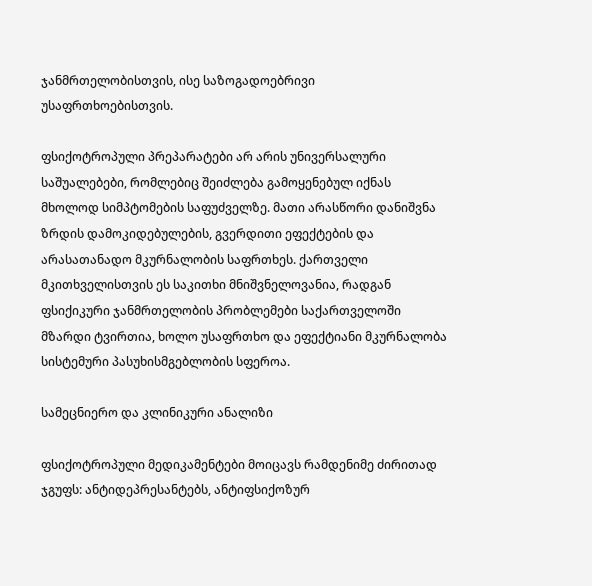ჯანმრთელობისთვის, ისე საზოგადოებრივი უსაფრთხოებისთვის.

ფსიქოტროპული პრეპარატები არ არის უნივერსალური საშუალებები, რომლებიც შეიძლება გამოყენებულ იქნას მხოლოდ სიმპტომების საფუძველზე. მათი არასწორი დანიშვნა ზრდის დამოკიდებულების, გვერდითი ეფექტების და არასათანადო მკურნალობის საფრთხეს. ქართველი მკითხველისთვის ეს საკითხი მნიშვნელოვანია, რადგან ფსიქიკური ჯანმრთელობის პრობლემები საქართველოში მზარდი ტვირთია, ხოლო უსაფრთხო და ეფექტიანი მკურნალობა სისტემური პასუხისმგებლობის სფეროა.

სამეცნიერო და კლინიკური ანალიზი

ფსიქოტროპული მედიკამენტები მოიცავს რამდენიმე ძირითად ჯგუფს: ანტიდეპრესანტებს, ანტიფსიქოზურ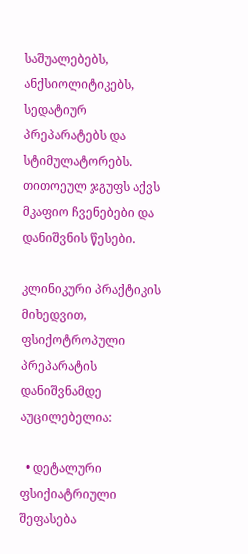საშუალებებს, ანქსიოლიტიკებს, სედატიურ პრეპარატებს და სტიმულატორებს. თითოეულ ჯგუფს აქვს მკაფიო ჩვენებები და დანიშვნის წესები.

კლინიკური პრაქტიკის მიხედვით, ფსიქოტროპული პრეპარატის დანიშვნამდე აუცილებელია:

  • დეტალური ფსიქიატრიული შეფასება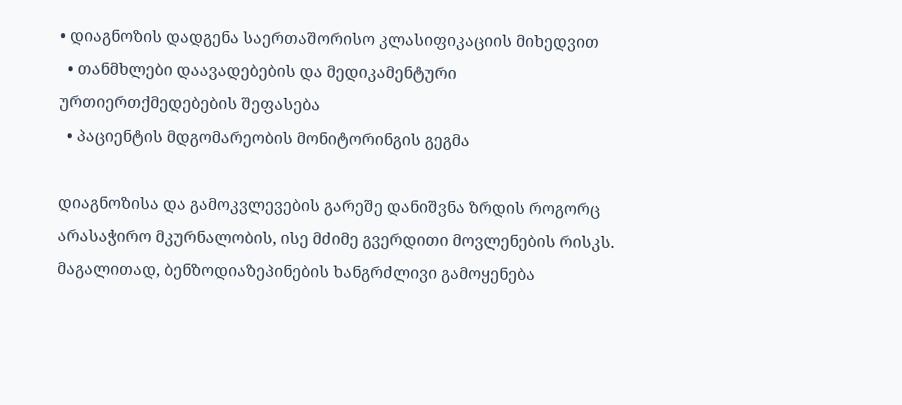• დიაგნოზის დადგენა საერთაშორისო კლასიფიკაციის მიხედვით
  • თანმხლები დაავადებების და მედიკამენტური ურთიერთქმედებების შეფასება
  • პაციენტის მდგომარეობის მონიტორინგის გეგმა

დიაგნოზისა და გამოკვლევების გარეშე დანიშვნა ზრდის როგორც არასაჭირო მკურნალობის, ისე მძიმე გვერდითი მოვლენების რისკს. მაგალითად, ბენზოდიაზეპინების ხანგრძლივი გამოყენება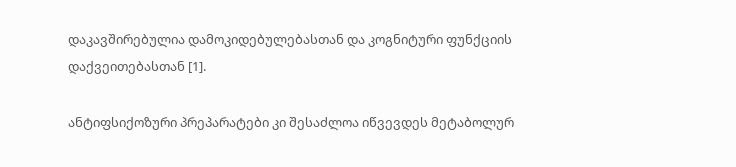დაკავშირებულია დამოკიდებულებასთან და კოგნიტური ფუნქციის დაქვეითებასთან [1].

ანტიფსიქოზური პრეპარატები კი შესაძლოა იწვევდეს მეტაბოლურ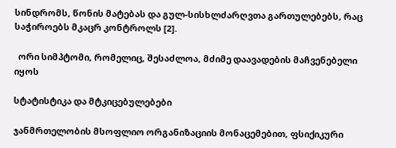სინდრომს, წონის მატებას და გულ-სისხლძარღვთა გართულებებს, რაც საჭიროებს მკაცრ კონტროლს [2].

  ორი სიმპტომი, რომელიც, შესაძლოა, მძიმე დაავადების მაჩვენებელი იყოს

სტატისტიკა და მტკიცებულებები

ჯანმრთელობის მსოფლიო ორგანიზაციის მონაცემებით, ფსიქიკური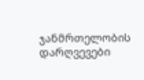ჯანმრთელობის დარღვევები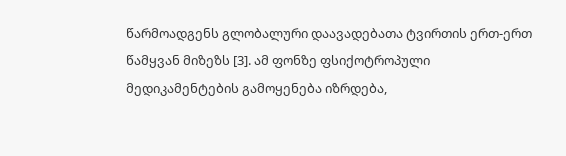წარმოადგენს გლობალური დაავადებათა ტვირთის ერთ-ერთ წამყვან მიზეზს [3]. ამ ფონზე ფსიქოტროპული მედიკამენტების გამოყენება იზრდება,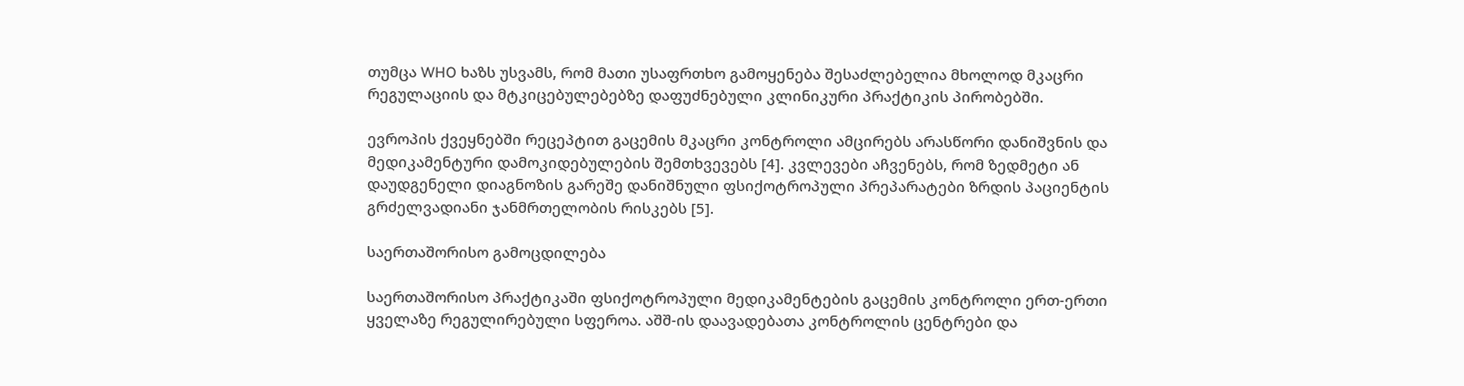თუმცა WHO ხაზს უსვამს, რომ მათი უსაფრთხო გამოყენება შესაძლებელია მხოლოდ მკაცრი რეგულაციის და მტკიცებულებებზე დაფუძნებული კლინიკური პრაქტიკის პირობებში.

ევროპის ქვეყნებში რეცეპტით გაცემის მკაცრი კონტროლი ამცირებს არასწორი დანიშვნის და მედიკამენტური დამოკიდებულების შემთხვევებს [4]. კვლევები აჩვენებს, რომ ზედმეტი ან დაუდგენელი დიაგნოზის გარეშე დანიშნული ფსიქოტროპული პრეპარატები ზრდის პაციენტის გრძელვადიანი ჯანმრთელობის რისკებს [5].

საერთაშორისო გამოცდილება

საერთაშორისო პრაქტიკაში ფსიქოტროპული მედიკამენტების გაცემის კონტროლი ერთ-ერთი ყველაზე რეგულირებული სფეროა. აშშ-ის დაავადებათა კონტროლის ცენტრები და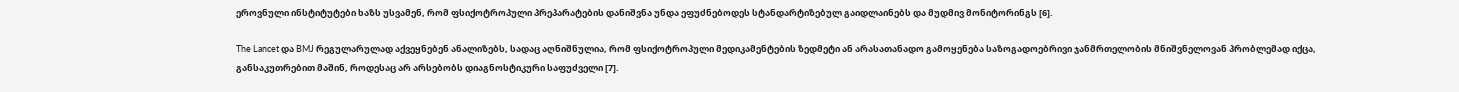ეროვნული ინსტიტუტები ხაზს უსვამენ, რომ ფსიქოტროპული პრეპარატების დანიშვნა უნდა ეფუძნებოდეს სტანდარტიზებულ გაიდლაინებს და მუდმივ მონიტორინგს [6].

The Lancet და BMJ რეგულარულად აქვეყნებენ ანალიზებს, სადაც აღნიშნულია, რომ ფსიქოტროპული მედიკამენტების ზედმეტი ან არასათანადო გამოყენება საზოგადოებრივი ჯანმრთელობის მნიშვნელოვან პრობლემად იქცა, განსაკუთრებით მაშინ, როდესაც არ არსებობს დიაგნოსტიკური საფუძველი [7].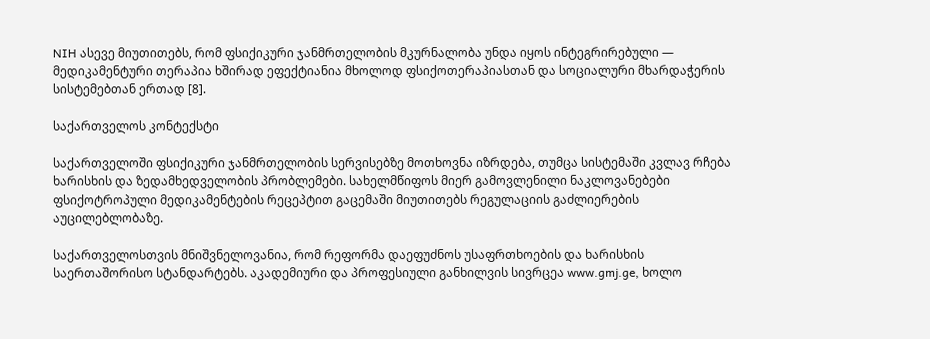NIH ასევე მიუთითებს, რომ ფსიქიკური ჯანმრთელობის მკურნალობა უნდა იყოს ინტეგრირებული — მედიკამენტური თერაპია ხშირად ეფექტიანია მხოლოდ ფსიქოთერაპიასთან და სოციალური მხარდაჭერის სისტემებთან ერთად [8].

საქართველოს კონტექსტი

საქართველოში ფსიქიკური ჯანმრთელობის სერვისებზე მოთხოვნა იზრდება, თუმცა სისტემაში კვლავ რჩება ხარისხის და ზედამხედველობის პრობლემები. სახელმწიფოს მიერ გამოვლენილი ნაკლოვანებები ფსიქოტროპული მედიკამენტების რეცეპტით გაცემაში მიუთითებს რეგულაციის გაძლიერების აუცილებლობაზე.

საქართველოსთვის მნიშვნელოვანია, რომ რეფორმა დაეფუძნოს უსაფრთხოების და ხარისხის საერთაშორისო სტანდარტებს. აკადემიური და პროფესიული განხილვის სივრცეა www.gmj.ge, ხოლო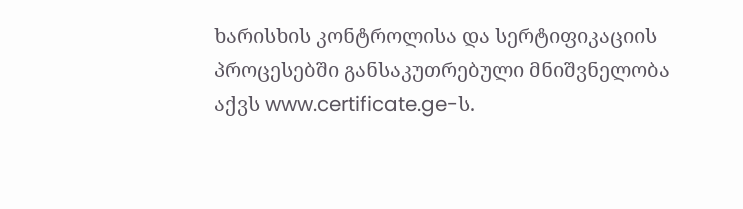ხარისხის კონტროლისა და სერტიფიკაციის პროცესებში განსაკუთრებული მნიშვნელობა აქვს www.certificate.ge-ს.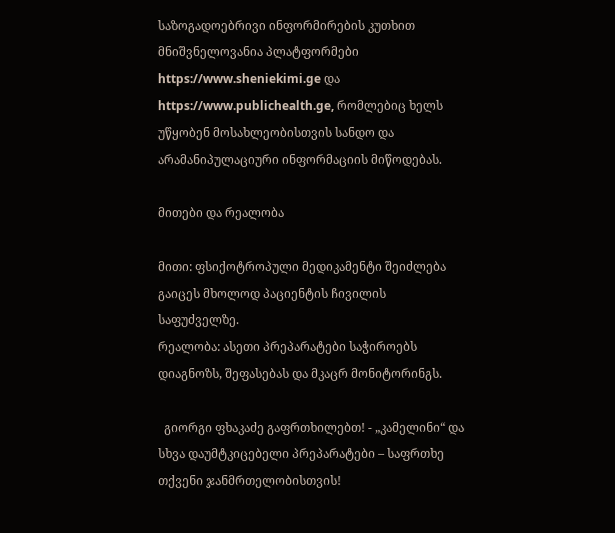საზოგადოებრივი ინფორმირების კუთხით მნიშვნელოვანია პლატფორმები https://www.sheniekimi.ge და https://www.publichealth.ge, რომლებიც ხელს უწყობენ მოსახლეობისთვის სანდო და არამანიპულაციური ინფორმაციის მიწოდებას.

მითები და რეალობა

მითი: ფსიქოტროპული მედიკამენტი შეიძლება გაიცეს მხოლოდ პაციენტის ჩივილის საფუძველზე.
რეალობა: ასეთი პრეპარატები საჭიროებს დიაგნოზს, შეფასებას და მკაცრ მონიტორინგს.

  გიორგი ფხაკაძე გაფრთხილებთ! - „კამელინი“ და სხვა დაუმტკიცებელი პრეპარატები – საფრთხე თქვენი ჯანმრთელობისთვის!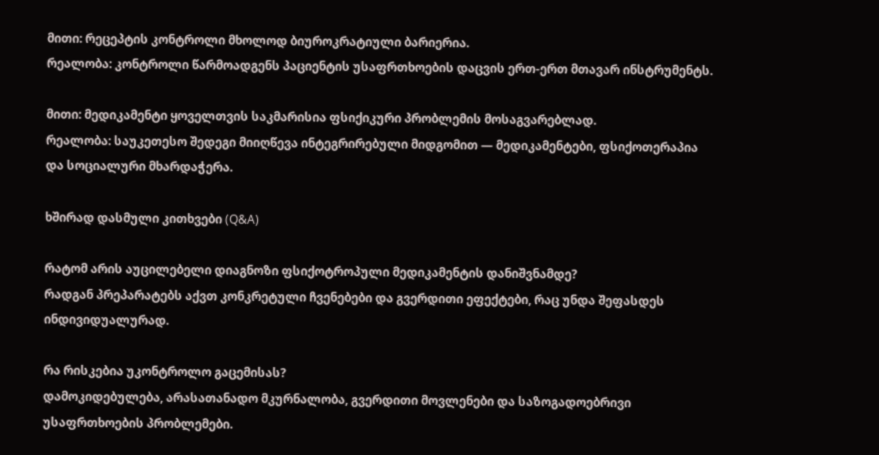მითი: რეცეპტის კონტროლი მხოლოდ ბიუროკრატიული ბარიერია.
რეალობა: კონტროლი წარმოადგენს პაციენტის უსაფრთხოების დაცვის ერთ-ერთ მთავარ ინსტრუმენტს.

მითი: მედიკამენტი ყოველთვის საკმარისია ფსიქიკური პრობლემის მოსაგვარებლად.
რეალობა: საუკეთესო შედეგი მიიღწევა ინტეგრირებული მიდგომით — მედიკამენტები, ფსიქოთერაპია და სოციალური მხარდაჭერა.

ხშირად დასმული კითხვები (Q&A)

რატომ არის აუცილებელი დიაგნოზი ფსიქოტროპული მედიკამენტის დანიშვნამდე?
რადგან პრეპარატებს აქვთ კონკრეტული ჩვენებები და გვერდითი ეფექტები, რაც უნდა შეფასდეს ინდივიდუალურად.

რა რისკებია უკონტროლო გაცემისას?
დამოკიდებულება, არასათანადო მკურნალობა, გვერდითი მოვლენები და საზოგადოებრივი უსაფრთხოების პრობლემები.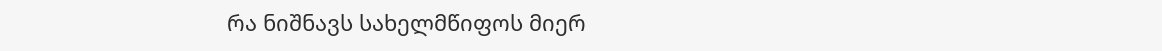რა ნიშნავს სახელმწიფოს მიერ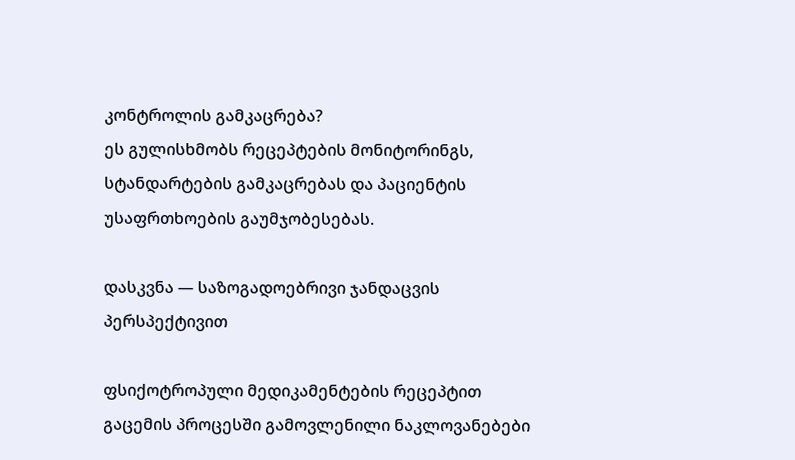კონტროლის გამკაცრება?
ეს გულისხმობს რეცეპტების მონიტორინგს, სტანდარტების გამკაცრებას და პაციენტის უსაფრთხოების გაუმჯობესებას.

დასკვნა — საზოგადოებრივი ჯანდაცვის პერსპექტივით

ფსიქოტროპული მედიკამენტების რეცეპტით გაცემის პროცესში გამოვლენილი ნაკლოვანებები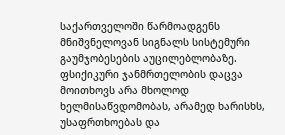საქართველოში წარმოადგენს მნიშვნელოვან სიგნალს სისტემური გაუმჯობესების აუცილებლობაზე. ფსიქიკური ჯანმრთელობის დაცვა მოითხოვს არა მხოლოდ ხელმისაწვდომობას, არამედ ხარისხს, უსაფრთხოებას და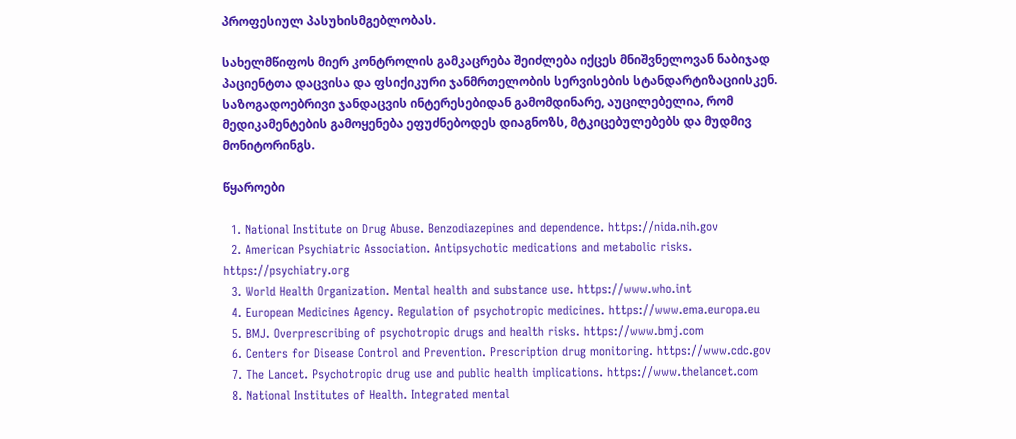პროფესიულ პასუხისმგებლობას.

სახელმწიფოს მიერ კონტროლის გამკაცრება შეიძლება იქცეს მნიშვნელოვან ნაბიჯად პაციენტთა დაცვისა და ფსიქიკური ჯანმრთელობის სერვისების სტანდარტიზაციისკენ. საზოგადოებრივი ჯანდაცვის ინტერესებიდან გამომდინარე, აუცილებელია, რომ მედიკამენტების გამოყენება ეფუძნებოდეს დიაგნოზს, მტკიცებულებებს და მუდმივ მონიტორინგს.

წყაროები

  1. National Institute on Drug Abuse. Benzodiazepines and dependence. https://nida.nih.gov
  2. American Psychiatric Association. Antipsychotic medications and metabolic risks. https://psychiatry.org
  3. World Health Organization. Mental health and substance use. https://www.who.int
  4. European Medicines Agency. Regulation of psychotropic medicines. https://www.ema.europa.eu
  5. BMJ. Overprescribing of psychotropic drugs and health risks. https://www.bmj.com
  6. Centers for Disease Control and Prevention. Prescription drug monitoring. https://www.cdc.gov
  7. The Lancet. Psychotropic drug use and public health implications. https://www.thelancet.com
  8. National Institutes of Health. Integrated mental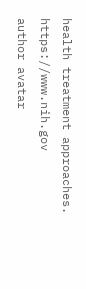health treatment approaches. https://www.nih.gov
author avatar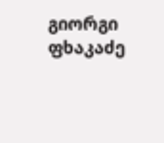გიორგი ფხაკაძე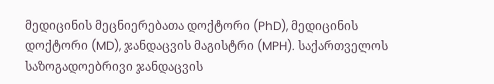მედიცინის მეცნიერებათა დოქტორი (PhD), მედიცინის დოქტორი (MD), ჯანდაცვის მაგისტრი (MPH). საქართველოს საზოგადოებრივი ჯანდაცვის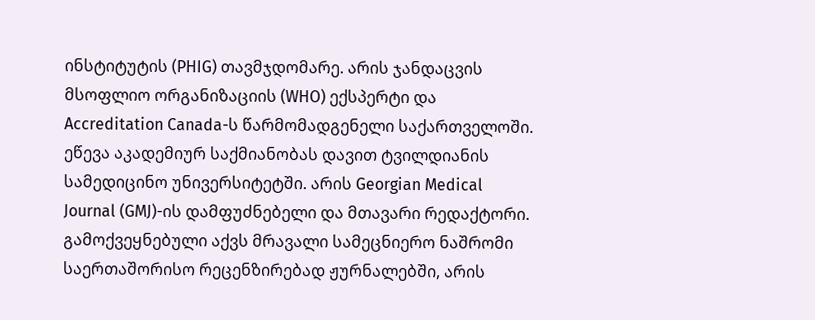ინსტიტუტის (PHIG) თავმჯდომარე. არის ჯანდაცვის მსოფლიო ორგანიზაციის (WHO) ექსპერტი და Accreditation Canada-ს წარმომადგენელი საქართველოში. ეწევა აკადემიურ საქმიანობას დავით ტვილდიანის სამედიცინო უნივერსიტეტში. არის Georgian Medical Journal (GMJ)-ის დამფუძნებელი და მთავარი რედაქტორი. გამოქვეყნებული აქვს მრავალი სამეცნიერო ნაშრომი საერთაშორისო რეცენზირებად ჟურნალებში, არის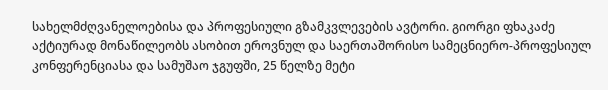სახელმძღვანელოებისა და პროფესიული გზამკვლევების ავტორი. გიორგი ფხაკაძე აქტიურად მონაწილეობს ასობით ეროვნულ და საერთაშორისო სამეცნიერო-პროფესიულ კონფერენციასა და სამუშაო ჯგუფში, 25 წელზე მეტი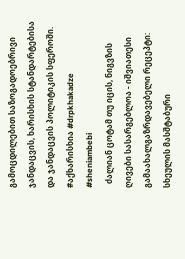გამოცდილებით საზოგადოებრივი ჯანდაცვის, ხარისხის სტანდარტებისა და ჯანდაცვის პოლიტიკის სფეროში. #აქხარისხია #drpkhakadze #sheniambebi
  ძალიან ცოტამ თუ იცის, ნიგვზის ღივები სასარგებლოა - იშვიათესი გამაახალგაზრდავებელი რეცეპტი: სხეულის მასშტაბური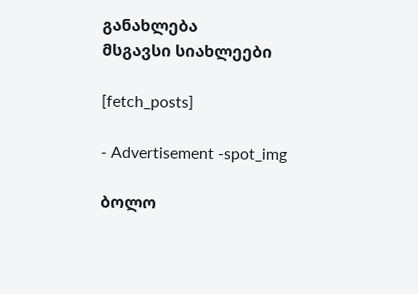განახლება
მსგავსი სიახლეები

[fetch_posts]

- Advertisement -spot_img

ბოლო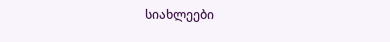სიახლეები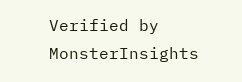Verified by MonsterInsights